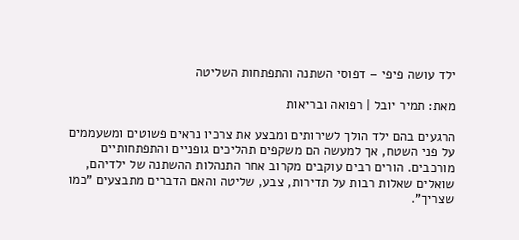ילד עושה פיפי – דפוסי השתנה והתפתחות השליטה

מאת: תמיר יובל | רפואה ובריאות

הרגעים בהם ילד הולך לשירותים ומבצע את צרכיו נראים פשוטים ומשעממים על פני השטח, אך למעשה הם משקפים תהליכים גופניים והתפתחותיים מורכבים. הורים רבים עוקבים מקרוב אחר התנהלות ההשתנה של ילדיהם, שואלים שאלות רבות על תדירות, צבע, שליטה והאם הדברים מתבצעים "כמו שצריך".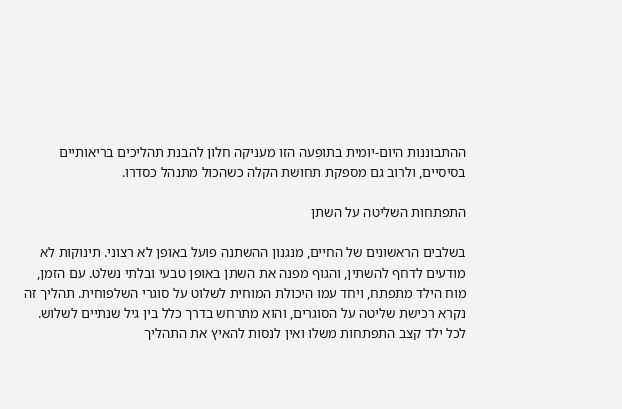ההתבוננות היום-יומית בתופעה הזו מעניקה חלון להבנת תהליכים בריאותיים בסיסיים, ולרוב גם מספקת תחושת הקלה כשהכול מתנהל כסדרו.

התפתחות השליטה על השתן

בשלבים הראשונים של החיים, מנגנון ההשתנה פועל באופן לא רצוני. תינוקות לא מודעים לדחף להשתין, והגוף מפנה את השתן באופן טבעי ובלתי נשלט. עם הזמן, מוח הילד מתפתח, ויחד עמו היכולת המוחית לשלוט על סוגרי השלפוחית. תהליך זה נקרא רכישת שליטה על הסוגרים, והוא מתרחש בדרך כלל בין גיל שנתיים לשלוש. לכל ילד קצב התפתחות משלו ואין לנסות להאיץ את התהליך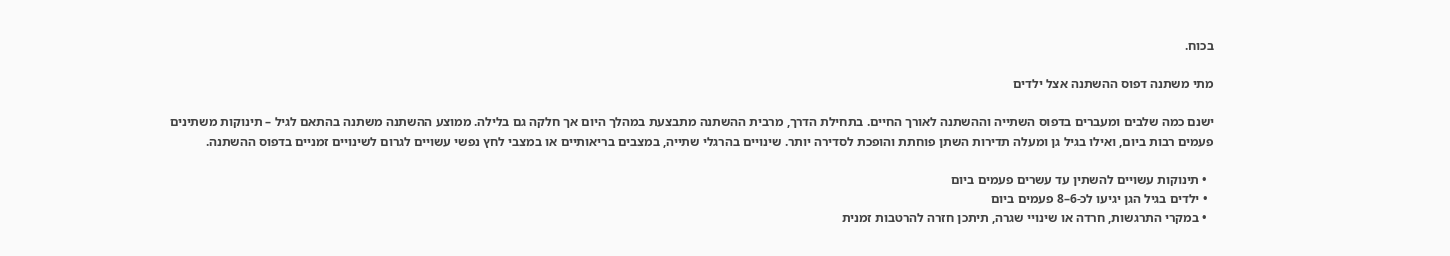בכוח.

מתי משתנה דפוס ההשתנה אצל ילדים

ישנם כמה שלבים ומעברים בדפוס השתייה וההשתנה לאורך החיים. בתחילת הדרך, מרבית ההשתנה מתבצעת במהלך היום אך חלקה גם בלילה. ממוצע ההשתנה משתנה בהתאם לגיל – תינוקות משתינים פעמים רבות ביום, ואילו בגיל גן ומעלה תדירות השתן פוחתת והופכת לסדירה יותר. שינויים בהרגלי שתייה, במצבים בריאותיים או במצבי לחץ נפשי עשויים לגרום לשינויים זמניים בדפוס ההשתנה.

  • תינוקות עשויים להשתין עד עשרים פעמים ביום
  • ילדים בגיל הגן יגיעו לכ-6–8 פעמים ביום
  • במקרי התרגשות, חרדה או שינויי שגרה, תיתכן חזרה להרטבות זמנית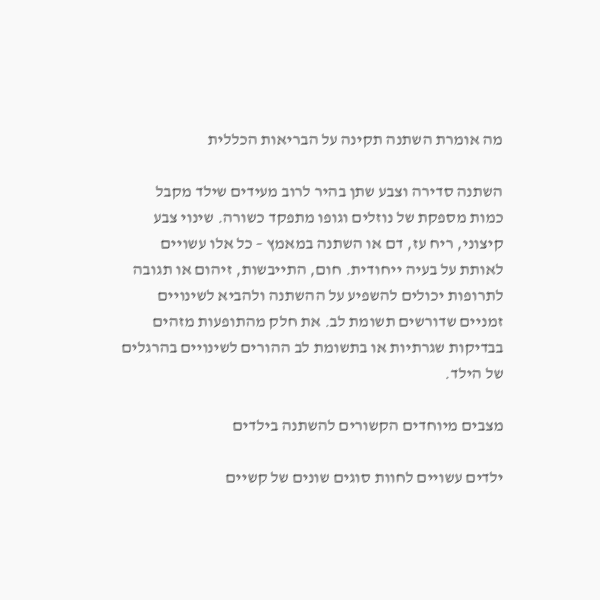מה אומרת השתנה תקינה על הבריאות הכללית

השתנה סדירה וצבע שתן בהיר לרוב מעידים שילד מקבל כמות מספקת של נוזלים וגופו מתפקד כשורה. שינוי צבע קיצוני, ריח עז, דם או השתנה במאמץ – כל אלו עשויים לאותת על בעיה ייחודית. חום, התייבשות, זיהום או תגובה לתרופות יכולים להשפיע על ההשתנה ולהביא לשינויים זמניים שדורשים תשומת לב. את חלק מהתופעות מזהים בבדיקות שגרתיות או בתשומת לב ההורים לשינויים בהרגלים של הילד.

מצבים מיוחדים הקשורים להשתנה בילדים

ילדים עשויים לחוות סוגים שונים של קשיים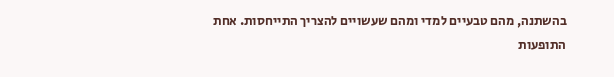בהשתנה, מהם טבעיים למדי ומהם שעשויים להצריך התייחסות. אחת התופעות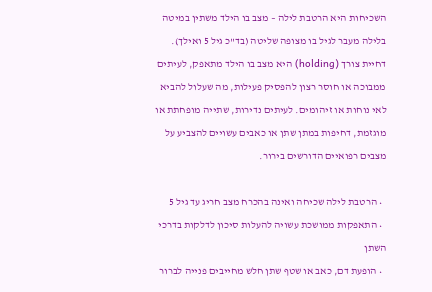השכיחות היא הרטבת לילה – מצב בו הילד משתין במיטה בלילה מעבר לגיל בו מצופה שליטה (בד"כ גיל 5 ואילך). דחיית צורך (holding) היא מצב בו הילד מתאפק, לעיתים ממבוכה או חוסר רצון להפסיק פעילות, מה שעלול להביא לאי נוחות או זיהומים. לעיתים נדירות, שתייה מופחתת או מוגזמת, דחיפות במתן שתן או כאבים עשויים להצביע על מצבים רפואיים הדורשים בירור.

  • הרטבת לילה שכיחה ואינה בהכרח מצב חריג עד גיל 5
  • התאפקות ממושכת עשויה להעלות סיכון לדלקות בדרכי השתן
  • הופעת דם, כאב או שטף שתן חלש מחייבים פנייה לברור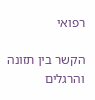רפואי

הקשר בין תזונה והרגלים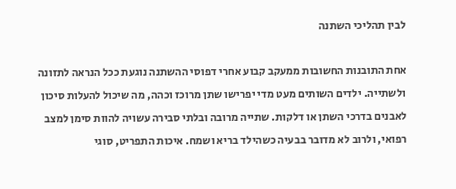לבין תהליכי השתנה

אחת התובנות החשובות ממעקב קבוע אחרי דפוסי ההשתנה נוגעת ככל הנראה לתזונה ולשתייה. ילדים השותים מעט מדי יפרישו שתן מרוכז וכהה, מה שיכול להעלות סיכון לאבנים בדרכי השתן או דלקות. שתייה מרובה ובלתי סבירה עשויה להוות סימן למצב רפואי, ולרוב לא מדובר בבעיה כשהילד בריא ושמח. איכות התפריט, סוגי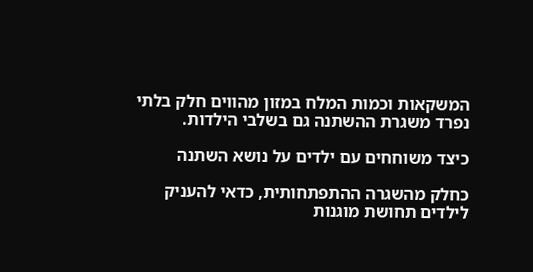המשקאות וכמות המלח במזון מהווים חלק בלתי נפרד משגרת ההשתנה גם בשלבי הילדות.

כיצד משוחחים עם ילדים על נושא השתנה

כחלק מהשגרה ההתפתחותית, כדאי להעניק לילדים תחושת מוגנות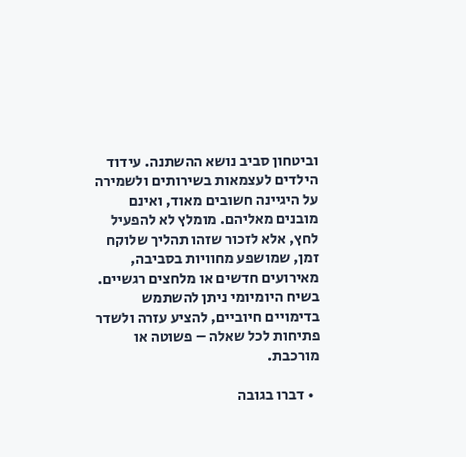וביטחון סביב נושא ההשתנה. עידוד הילדים לעצמאות בשירותים ולשמירה על היגיינה חשובים מאוד, ואינם מובנים מאליהם. מומלץ לא להפעיל לחץ, אלא לזכור שזהו תהליך שלוקח זמן, שמושפע מחוויות בסביבה, מאירועים חדשים או מלחצים רגשיים. בשיח היומיומי ניתן להשתמש בדימויים חיוביים, להציע עזרה ולשדר פתיחות לכל שאלה – פשוטה או מורכבת.

  • דברו בגובה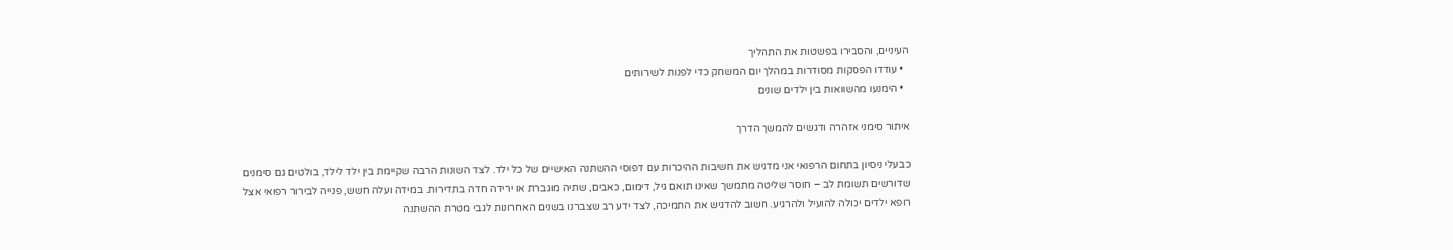העיניים, והסבירו בפשטות את התהליך
  • עודדו הפסקות מסודרות במהלך יום המשחק כדי לפנות לשירותים
  • הימנעו מהשוואות בין ילדים שונים

איתור סימני אזהרה ודגשים להמשך הדרך

כבעלי ניסיון בתחום הרפואי אני מדגיש את חשיבות ההיכרות עם דפוסי ההשתנה האישיים של כל ילד. לצד השונות הרבה שקיימת בין ילד לילד, בולטים גם סימנים שדורשים תשומת לב – חוסר שליטה מתמשך שאינו תואם גיל, דימום, כאבים, שתיה מוגברת או ירידה חדה בתדירות. במידה ועלה חשש, פנייה לבירור רפואי אצל רופא ילדים יכולה להועיל ולהרגיע. חשוב להדגיש את התמיכה, לצד ידע רב שצברנו בשנים האחרונות לגבי מטרת ההשתנה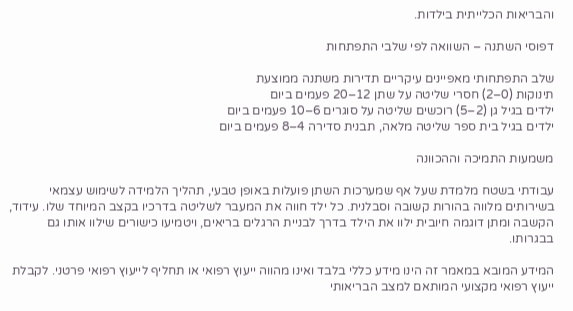והבריאות הכלייתית בילדות.

דפוסי השתנה – השוואה לפי שלבי התפתחות

שלב התפתחותי מאפיינים עיקריים תדירות משתנה ממוצעת
תינוקות (0–2) חסרי שליטה על שתן 12–20 פעמים ביום
ילדים בגיל גן (2–5) רוכשים שליטה על סוגרים 6–10 פעמים ביום
ילדים בגיל בית ספר שליטה מלאה, תבנית סדירה 4–8 פעמים ביום

משמעות התמיכה וההכוונה

עבודתי בשטח מלמדת שעל אף שמערכות השתן פועלות באופן טבעי, תהליך הלמידה לשימוש עצמאי בשירותים מלווה בהורות קשובה וסבלנית. כל ילד חווה את המעבר לשליטה בדרכיו בקצב המיוחד שלו. עידוד, הקשבה ומתן דוגמה חיובית ילוו את הילד בדרך לבניית הרגלים בריאים, ויטמיעו כישורים שילוו אותו גם בבגרותו.

המידע המובא במאמר זה הינו מידע כללי בלבד ואינו מהווה ייעוץ רפואי או תחליף לייעוץ רפואי פרטני. לקבלת ייעוץ רפואי מקצועי המותאם למצב הבריאותי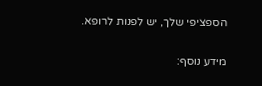הספציפי שלך, יש לפנות לרופא.

מידע נוסף: